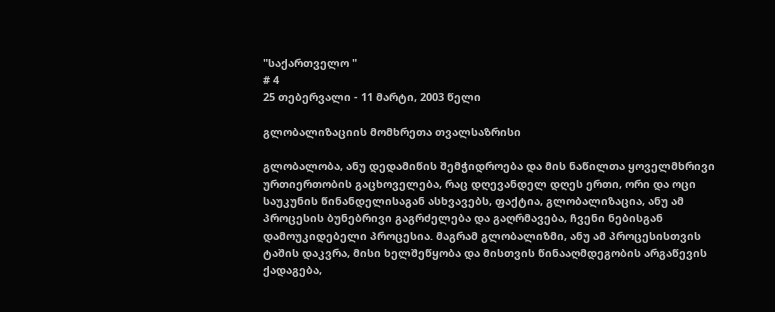"საქართველო "
# 4
25 თებერვალი - 11 მარტი, 2003 წელი

გლობალიზაციის მომხრეთა თვალსაზრისი

გლობალობა, ანუ დედამიწის შემჭიდროება და მის ნაწილთა ყოველმხრივი ურთიერთობის გაცხოველება, რაც დღევანდელ დღეს ერთი, ორი და ოცი საუკუნის წინანდელისაგან ასხვავებს, ფაქტია, გლობალიზაცია, ანუ ამ პროცესის ბუნებრივი გაგრძელება და გაღრმავება, ჩვენი ნებისგან დამოუკიდებელი პროცესია. მაგრამ გლობალიზმი, ანუ ამ პროცესისთვის ტაშის დაკვრა, მისი ხელშეწყობა და მისთვის წინააღმდეგობის არგაწევის ქადაგება,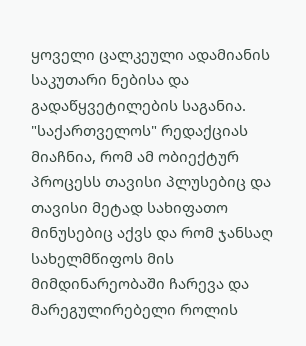ყოველი ცალკეული ადამიანის საკუთარი ნებისა და გადაწყვეტილების საგანია. "საქართველოს" რედაქციას მიაჩნია, რომ ამ ობიექტურ პროცესს თავისი პლუსებიც და თავისი მეტად სახიფათო მინუსებიც აქვს და რომ ჯანსაღ სახელმწიფოს მის მიმდინარეობაში ჩარევა და მარეგულირებელი როლის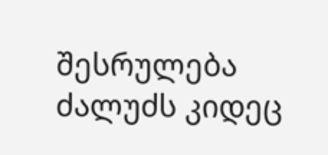შესრულება ძალუძს კიდეც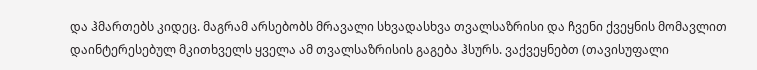და ჰმართებს კიდეც. მაგრამ არსებობს მრავალი სხვადასხვა თვალსაზრისი და ჩვენი ქვეყნის მომავლით დაინტერესებულ მკითხველს ყველა ამ თვალსაზრისის გაგება ჰსურს. ვაქვეყნებთ (თავისუფალი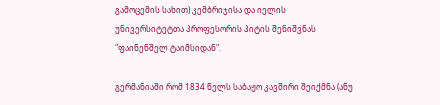გამოცემის სახით) კემბრიჯისა და იელის უნივერსიტეტთა პროფესორის პიტის შენიშვნას "ფაინენშელ ტაიმსიდან".

გერმანიაში რომ 1834 წელს საბაჟო კავშირი შეიქმნა (ანუ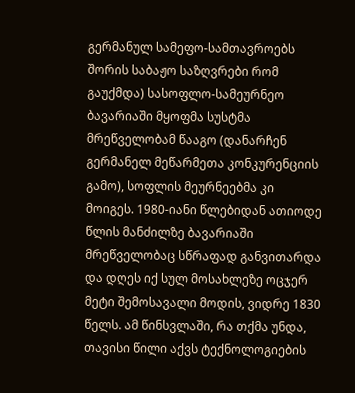გერმანულ სამეფო-სამთავროებს შორის საბაჟო საზღვრები რომ გაუქმდა) სასოფლო-სამეურნეო ბავარიაში მყოფმა სუსტმა მრეწველობამ წააგო (დანარჩენ გერმანელ მეწარმეთა კონკურენციის გამო), სოფლის მეურნეებმა კი მოიგეს. 1980-იანი წლებიდან ათიოდე წლის მანძილზე ბავარიაში მრეწველობაც სწრაფად განვითარდა და დღეს იქ სულ მოსახლეზე ოცჯერ მეტი შემოსავალი მოდის, ვიდრე 1830 წელს. ამ წინსვლაში, რა თქმა უნდა, თავისი წილი აქვს ტექნოლოგიების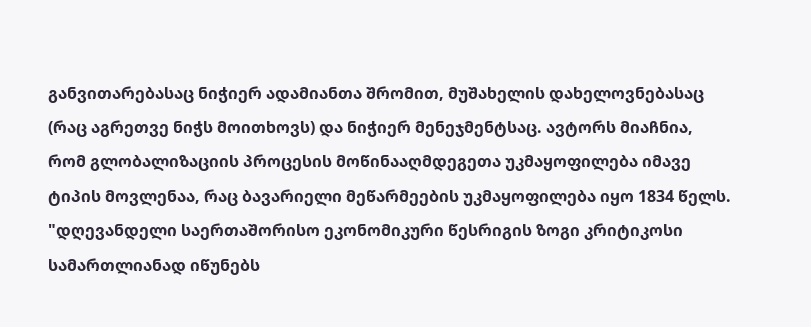განვითარებასაც ნიჭიერ ადამიანთა შრომით, მუშახელის დახელოვნებასაც (რაც აგრეთვე ნიჭს მოითხოვს) და ნიჭიერ მენეჯმენტსაც. ავტორს მიაჩნია, რომ გლობალიზაციის პროცესის მოწინააღმდეგეთა უკმაყოფილება იმავე ტიპის მოვლენაა, რაც ბავარიელი მეწარმეების უკმაყოფილება იყო 1834 წელს. "დღევანდელი საერთაშორისო ეკონომიკური წესრიგის ზოგი კრიტიკოსი სამართლიანად იწუნებს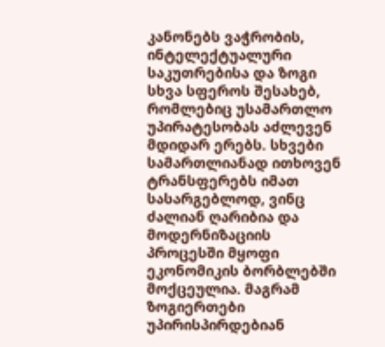კანონებს ვაჭრობის, ინტელექტუალური საკუთრებისა და ზოგი სხვა სფეროს შესახებ, რომლებიც უსამართლო უპირატესობას აძლევენ მდიდარ ერებს. სხვები სამართლიანად ითხოვენ ტრანსფერებს იმათ სასარგებლოდ, ვინც ძალიან ღარიბია და მოდერნიზაციის პროცესში მყოფი ეკონომიკის ბორბლებში მოქცეულია. მაგრამ ზოგიერთები უპირისპირდებიან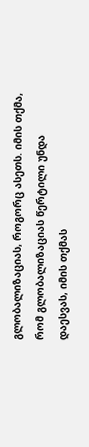გლობალიზაციას, როგორც ასეთს. იმის თქმა, რომ გლობალიზაციას წერტილი უნდა დაესვას, იმის თქმას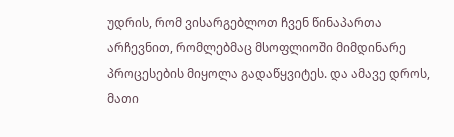უდრის, რომ ვისარგებლოთ ჩვენ წინაპართა არჩევნით, რომლებმაც მსოფლიოში მიმდინარე პროცესების მიყოლა გადაწყვიტეს. და ამავე დროს, მათი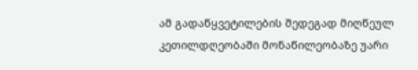ამ გადაწყვეტილების შედეგად მიღწეულ კეთილდღეობაში მონაწილეობაზე უარი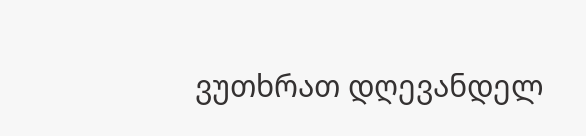ვუთხრათ დღევანდელ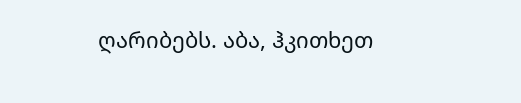ღარიბებს. აბა, ჰკითხეთ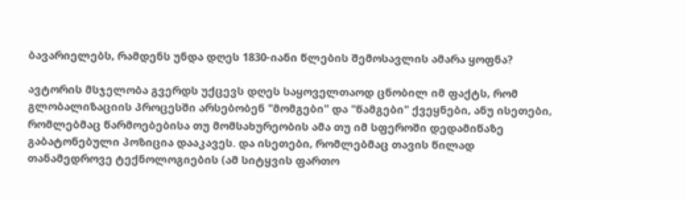ბავარიელებს, რამდენს უნდა დღეს 1830-იანი წლების შემოსავლის ამარა ყოფნა?

ავტორის მსჯელობა გვერდს უქცევს დღეს საყოველთაოდ ცნობილ იმ ფაქტს, რომ გლობალიზაციის პროცესში არსებობენ "მომგები" და "წამგები" ქვეყნები, ანუ ისეთები, რომლებმაც წარმოებებისა თუ მომსახურეობის ამა თუ იმ სფეროში დედამიწაზე გაბატონებული პოზიცია დააკავეს. და ისეთები, რომლებმაც თავის წილად თანამედროვე ტექნოლოგიების (ამ სიტყვის ფართო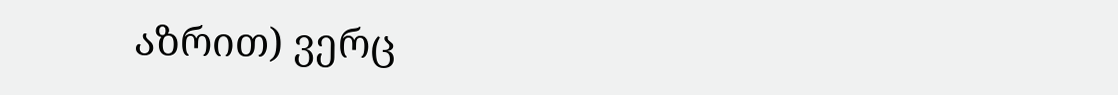აზრით) ვერც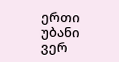ერთი უბანი ვერ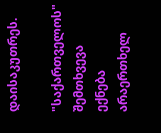დაისაკუთრეს.

"საქართველოს" შემთხვევა ექნება არაერთხელ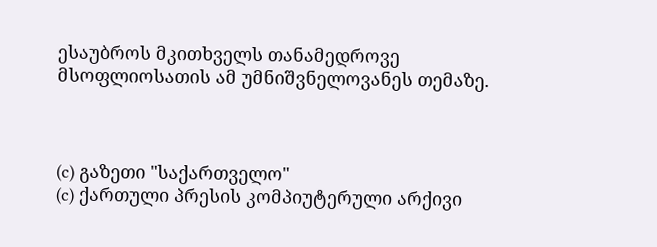ესაუბროს მკითხველს თანამედროვე მსოფლიოსათის ამ უმნიშვნელოვანეს თემაზე.



(c) გაზეთი "საქართველო"
(c) ქართული პრესის კომპიუტერული არქივი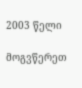2003 წელი

მოგვწერეთ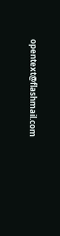opentext@flashmail.com